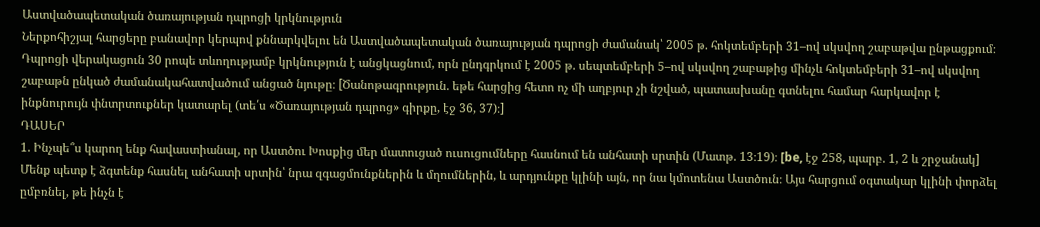Աստվածապետական ծառայության դպրոցի կրկնություն
Ներքոհիշյալ հարցերը բանավոր կերպով քննարկվելու են Աստվածապետական ծառայության դպրոցի ժամանակ՝ 2005 թ. հոկտեմբերի 31–ով սկսվող շաբաթվա ընթացքում։ Դպրոցի վերակացուն 30 րոպե տևողությամբ կրկնություն է անցկացնում, որն ընդգրկում է 2005 թ. սեպտեմբերի 5–ով սկսվող շաբաթից մինչև հոկտեմբերի 31–ով սկսվող շաբաթն ընկած ժամանակահատվածում անցած նյութը։ [Ծանոթագրություն. եթե հարցից հետո ոչ մի աղբյուր չի նշված, պատասխանը գտնելու համար հարկավոր է ինքնուրույն փնտրտուքներ կատարել (տե՛ս «Ծառայության դպրոց» գիրքը, էջ 36, 37)։]
ԴԱՍԵՐ
1. Ինչպե՞ս կարող ենք հավաստիանալ, որ Աստծու Խոսքից մեր մատուցած ուսուցումները հասնում են անհատի սրտին (Մատթ. 13։19)։ [be, էջ 258, պարբ. 1, 2 և շրջանակ] Մենք պետք է ձգտենք հասնել անհատի սրտին՝ նրա զգացմունքներին և մղումներին, և արդյունքը կլինի այն, որ նա կմոտենա Աստծուն։ Այս հարցում օգտակար կլինի փորձել ըմբռնել, թե ինչն է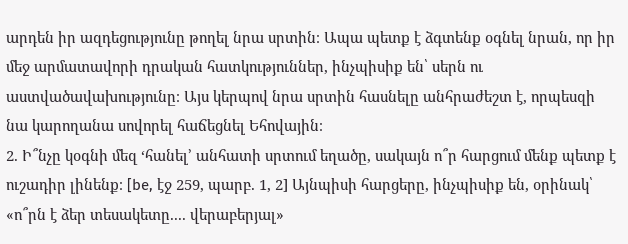արդեն իր ազդեցությունը թողել նրա սրտին։ Ապա պետք է ձգտենք օգնել նրան, որ իր մեջ արմատավորի դրական հատկություններ, ինչպիսիք են՝ սերն ու աստվածավախությունը։ Այս կերպով նրա սրտին հասնելը անհրաժեշտ է, որպեսզի նա կարողանա սովորել հաճեցնել Եհովային։
2. Ի՞նչը կօգնի մեզ ‘հանել’ անհատի սրտում եղածը, սակայն ո՞ր հարցում մենք պետք է ուշադիր լինենք։ [be, էջ 259, պարբ. 1, 2] Այնպիսի հարցերը, ինչպիսիք են, օրինակ՝ «ո՞րն է ձեր տեսակետը.... վերաբերյալ»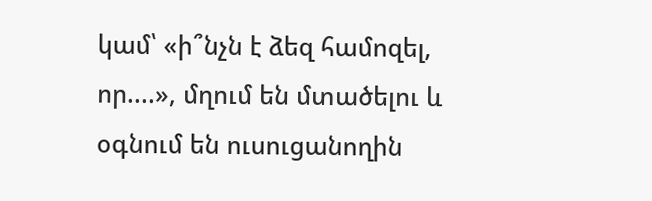կամ՝ «ի՞նչն է ձեզ համոզել, որ....», մղում են մտածելու և օգնում են ուսուցանողին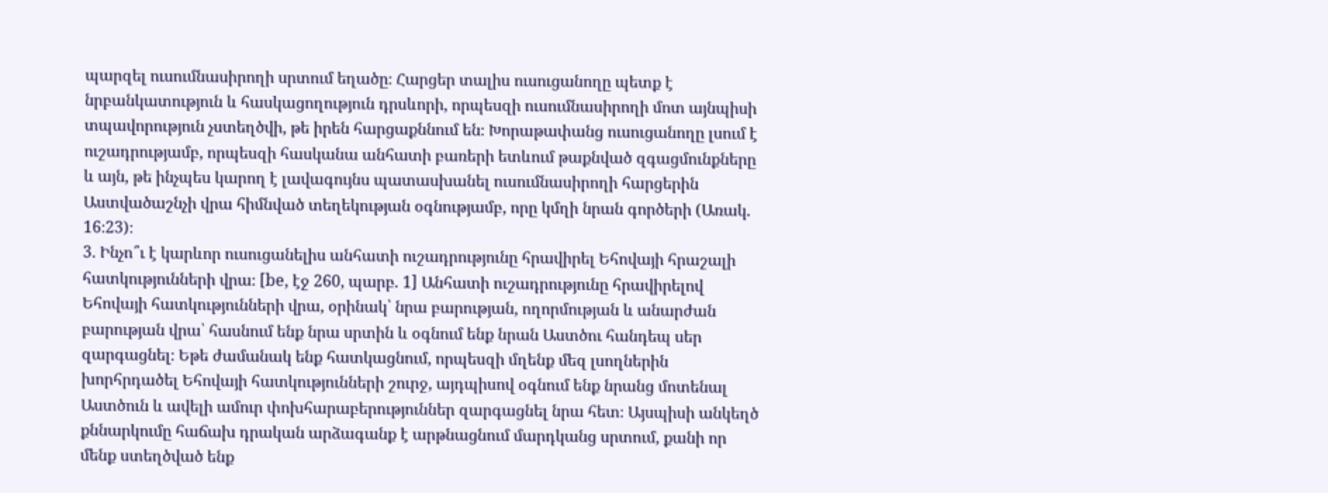պարզել ուսումնասիրողի սրտում եղածը։ Հարցեր տալիս ուսուցանողը պետք է նրբանկատություն և հասկացողություն դրսևորի, որպեսզի ուսումնասիրողի մոտ այնպիսի տպավորություն չստեղծվի, թե իրեն հարցաքննում են։ Խորաթափանց ուսուցանողը լսում է ուշադրությամբ, որպեսզի հասկանա անհատի բառերի ետևում թաքնված զգացմունքները և այն, թե ինչպես կարող է լավագույնս պատասխանել ուսումնասիրողի հարցերին Աստվածաշնչի վրա հիմնված տեղեկության օգնությամբ, որը կմղի նրան գործերի (Առակ. 16։23)։
3. Ինչո՞ւ է կարևոր ուսուցանելիս անհատի ուշադրությունը հրավիրել Եհովայի հրաշալի հատկությունների վրա։ [be, էջ 260, պարբ. 1] Անհատի ուշադրությունը հրավիրելով Եհովայի հատկությունների վրա, օրինակ՝ նրա բարության, ողորմության և անարժան բարության վրա՝ հասնում ենք նրա սրտին և օգնում ենք նրան Աստծու հանդեպ սեր զարգացնել։ Եթե ժամանակ ենք հատկացնում, որպեսզի մղենք մեզ լսողներին խորհրդածել Եհովայի հատկությունների շուրջ, այդպիսով օգնում ենք նրանց մոտենալ Աստծուն և ավելի ամուր փոխհարաբերություններ զարգացնել նրա հետ։ Այսպիսի անկեղծ քննարկումը հաճախ դրական արձագանք է արթնացնում մարդկանց սրտում, քանի որ մենք ստեղծված ենք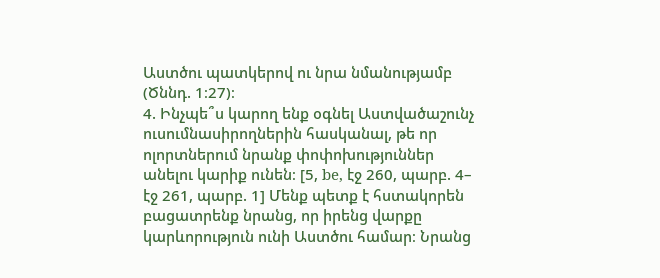Աստծու պատկերով ու նրա նմանությամբ (Ծննդ. 1։27)։
4. Ինչպե՞ս կարող ենք օգնել Աստվածաշունչ ուսումնասիրողներին հասկանալ, թե որ ոլորտներում նրանք փոփոխություններ անելու կարիք ունեն։ [5, be, էջ 260, պարբ. 4– էջ 261, պարբ. 1] Մենք պետք է հստակորեն բացատրենք նրանց, որ իրենց վարքը կարևորություն ունի Աստծու համար։ Նրանց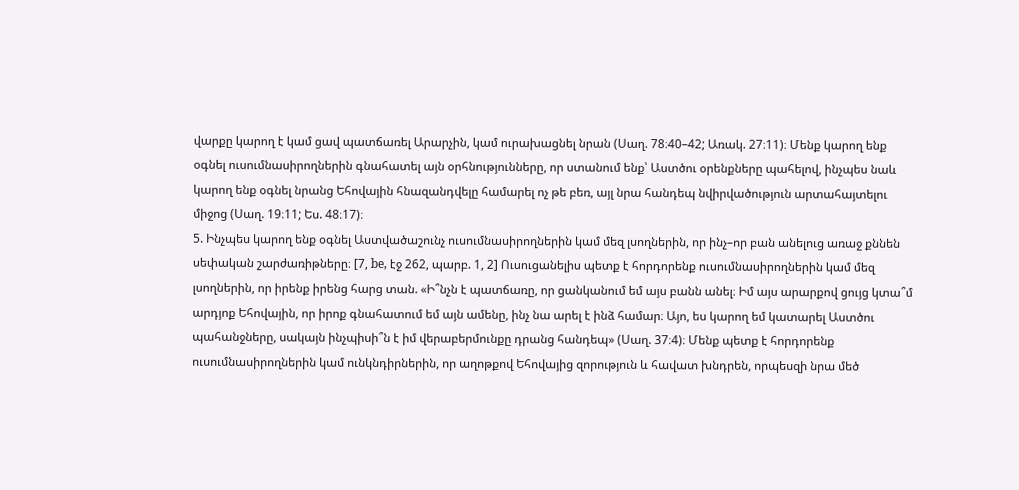վարքը կարող է կամ ցավ պատճառել Արարչին, կամ ուրախացնել նրան (Սաղ. 78։40–42; Առակ. 27։11)։ Մենք կարող ենք օգնել ուսումնասիրողներին գնահատել այն օրհնությունները, որ ստանում ենք՝ Աստծու օրենքները պահելով, ինչպես նաև կարող ենք օգնել նրանց Եհովային հնազանդվելը համարել ոչ թե բեռ, այլ նրա հանդեպ նվիրվածություն արտահայտելու միջոց (Սաղ. 19։11; Ես. 48։17)։
5. Ինչպես կարող ենք օգնել Աստվածաշունչ ուսումնասիրողներին կամ մեզ լսողներին, որ ինչ–որ բան անելուց առաջ քննեն սեփական շարժառիթները։ [7, be, էջ 262, պարբ. 1, 2] Ուսուցանելիս պետք է հորդորենք ուսումնասիրողներին կամ մեզ լսողներին, որ իրենք իրենց հարց տան. «Ի՞նչն է պատճառը, որ ցանկանում եմ այս բանն անել։ Իմ այս արարքով ցույց կտա՞մ արդյոք Եհովային, որ իրոք գնահատում եմ այն ամենը, ինչ նա արել է ինձ համար։ Այո, ես կարող եմ կատարել Աստծու պահանջները, սակայն ինչպիսի՞ն է իմ վերաբերմունքը դրանց հանդեպ» (Սաղ. 37։4)։ Մենք պետք է հորդորենք ուսումնասիրողներին կամ ունկնդիրներին, որ աղոթքով Եհովայից զորություն և հավատ խնդրեն, որպեսզի նրա մեծ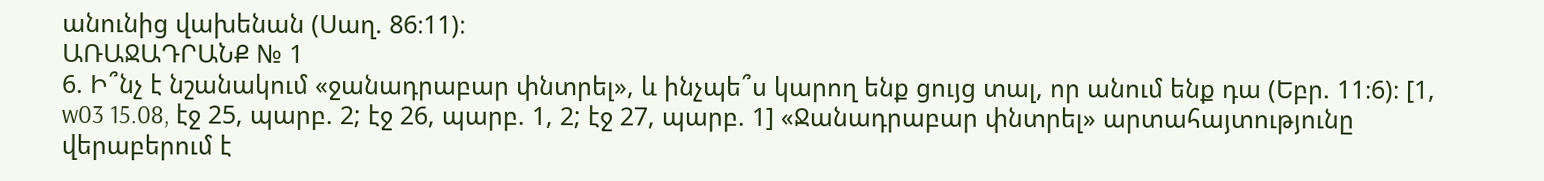անունից վախենան (Սաղ. 86։11)։
ԱՌԱՋԱԴՐԱՆՔ № 1
6. Ի՞նչ է նշանակում «ջանադրաբար փնտրել», և ինչպե՞ս կարող ենք ցույց տալ, որ անում ենք դա (Եբր. 11։6)։ [1, w03 15.08, էջ 25, պարբ. 2; էջ 26, պարբ. 1, 2; էջ 27, պարբ. 1] «Ջանադրաբար փնտրել» արտահայտությունը վերաբերում է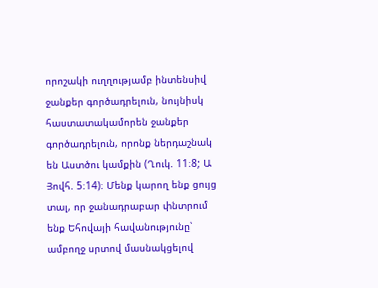որոշակի ուղղությամբ ինտենսիվ ջանքեր գործադրելուն, նույնիսկ հաստատակամորեն ջանքեր գործադրելուն, որոնք ներդաշնակ են Աստծու կամքին (Ղուկ. 11։8; Ա Յովհ. 5։14)։ Մենք կարող ենք ցույց տալ, որ ջանադրաբար փնտրում ենք Եհովայի հավանությունը՝ ամբողջ սրտով մասնակցելով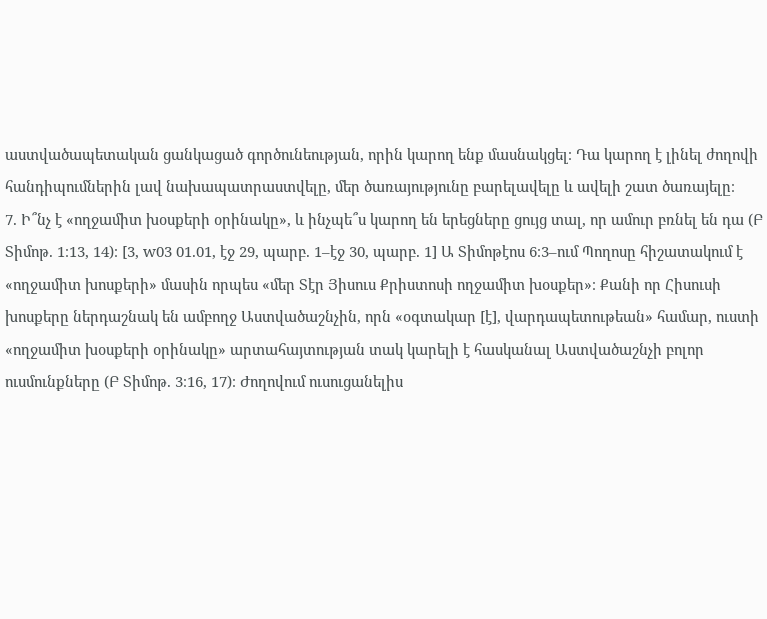աստվածապետական ցանկացած գործունեության, որին կարող ենք մասնակցել։ Դա կարող է լինել ժողովի հանդիպումներին լավ նախապատրաստվելը, մեր ծառայությունը բարելավելը և ավելի շատ ծառայելը։
7. Ի՞նչ է «ողջամիտ խօսքերի օրինակը», և ինչպե՞ս կարող են երեցները ցույց տալ, որ ամուր բռնել են դա (Բ Տիմոթ. 1։13, 14)։ [3, w03 01.01, էջ 29, պարբ. 1–էջ 30, պարբ. 1] Ա Տիմոթէոս 6։3–ում Պողոսը հիշատակում է «ողջամիտ խոսքերի» մասին որպես «մեր Տէր Յիսուս Քրիստոսի ողջամիտ խօսքեր»։ Քանի որ Հիսուսի խոսքերը ներդաշնակ են ամբողջ Աստվածաշնչին, որն «օգտակար [է], վարդապետութեան» համար, ուստի «ողջամիտ խօսքերի օրինակը» արտահայտության տակ կարելի է հասկանալ Աստվածաշնչի բոլոր ուսմունքները (Բ Տիմոթ. 3։16, 17)։ Ժողովում ուսուցանելիս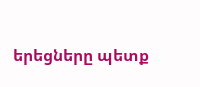երեցները պետք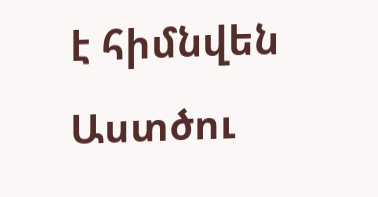է հիմնվեն Աստծու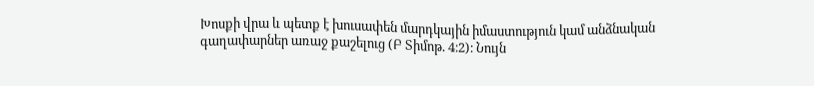Խոսքի վրա և պետք է խուսափեն մարդկային իմաստություն կամ անձնական գաղափարներ առաջ քաշելուց (Բ Տիմոթ. 4։2)։ Նույն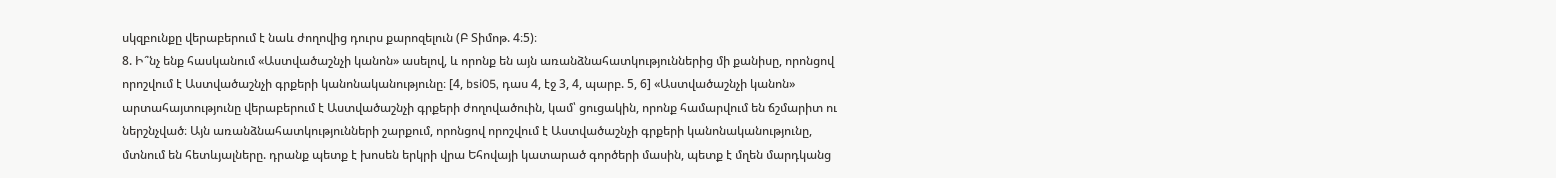սկզբունքը վերաբերում է նաև ժողովից դուրս քարոզելուն (Բ Տիմոթ. 4։5)։
8. Ի՞նչ ենք հասկանում «Աստվածաշնչի կանոն» ասելով, և որոնք են այն առանձնահատկություններից մի քանիսը, որոնցով որոշվում է Աստվածաշնչի գրքերի կանոնականությունը։ [4, bsi05, դաս 4, էջ 3, 4, պարբ. 5, 6] «Աստվածաշնչի կանոն» արտահայտությունը վերաբերում է Աստվածաշնչի գրքերի ժողովածուին, կամ՝ ցուցակին, որոնք համարվում են ճշմարիտ ու ներշնչված։ Այն առանձնահատկությունների շարքում, որոնցով որոշվում է Աստվածաշնչի գրքերի կանոնականությունը, մտնում են հետևյալները. դրանք պետք է խոսեն երկրի վրա Եհովայի կատարած գործերի մասին, պետք է մղեն մարդկանց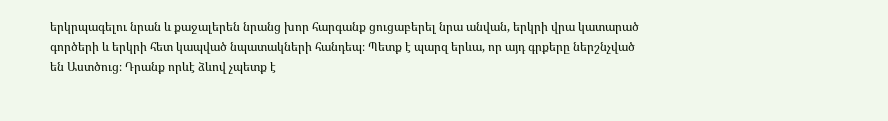երկրպագելու նրան և քաջալերեն նրանց խոր հարգանք ցուցաբերել նրա անվան, երկրի վրա կատարած գործերի և երկրի հետ կապված նպատակների հանդեպ։ Պետք է պարզ երևա, որ այդ գրքերը ներշնչված են Աստծուց։ Դրանք որևէ ձևով չպետք է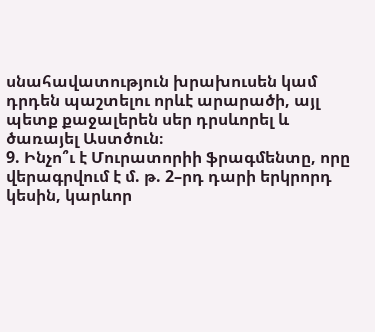սնահավատություն խրախուսեն կամ դրդեն պաշտելու որևէ արարածի, այլ պետք քաջալերեն սեր դրսևորել և ծառայել Աստծուն։
9. Ինչո՞ւ է Մուրատորիի ֆրագմենտը, որը վերագրվում է մ. թ. 2–րդ դարի երկրորդ կեսին, կարևոր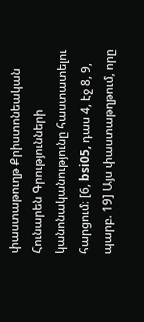փաստաթուղթ Քրիստոնեական Հունարեն Գրությունների կանոնականությունը հաստատելու հարցում։ [6, bsi05, դաս 4, էջ 8, 9, պարբ. 19] Այս փաստաթղթում, որը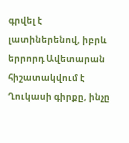գրվել է լատիներենով, իբրև երրորդ Ավետարան հիշատակվում է Ղուկասի գիրքը, ինչը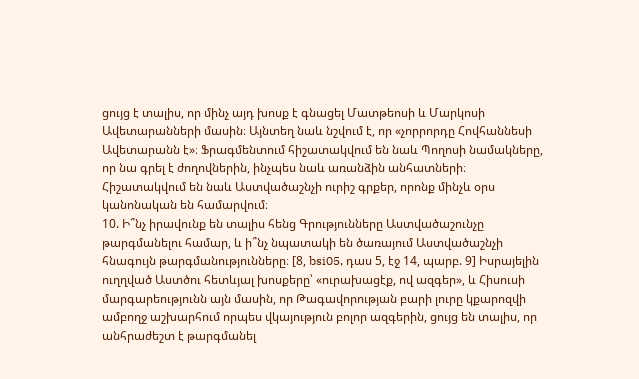ցույց է տալիս, որ մինչ այդ խոսք է գնացել Մատթեոսի և Մարկոսի Ավետարանների մասին։ Այնտեղ նաև նշվում է, որ «չորրորդը Հովհաննեսի Ավետարանն է»։ Ֆրագմենտում հիշատակվում են նաև Պողոսի նամակները, որ նա գրել է ժողովներին, ինչպես նաև առանձին անհատների։ Հիշատակվում են նաև Աստվածաշնչի ուրիշ գրքեր, որոնք մինչև օրս կանոնական են համարվում։
10. Ի՞նչ իրավունք են տալիս հենց Գրությունները Աստվածաշունչը թարգմանելու համար, և ի՞նչ նպատակի են ծառայում Աստվածաշնչի հնագույն թարգմանությունները։ [8, bsi05, դաս 5, էջ 14, պարբ. 9] Իսրայելին ուղղված Աստծու հետևյալ խոսքերը՝ «ուրախացէք, ով ազգեր», և Հիսուսի մարգարեությունն այն մասին, որ Թագավորության բարի լուրը կքարոզվի ամբողջ աշխարհում որպես վկայություն բոլոր ազգերին, ցույց են տալիս, որ անհրաժեշտ է թարգմանել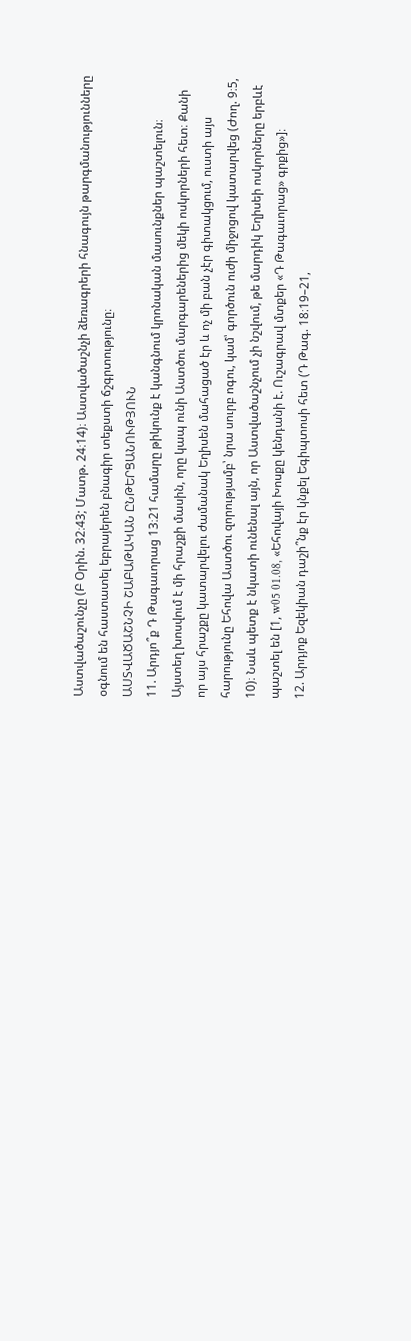Աստվածաշունչը (Բ Օրին. 32։43; Մատթ. 24։14)։ Աստվածաշնչի ձեռագրերի հնագույն թարգմանությունները օգնում են հաստատել եբրայերեն բնագիր տեքստի ճշգրտությունը։
ԱՍՏՎԱԾԱՇՆՉԻ ՇԱԲԱԹԱԿԱՆ ԸՆԹԵՐՑԱՆՈՒԹՅՈՒՆ
11. Արդյո՞ք Դ Թագաւորաց 13։21 համարը թիկունք է կանգնում կրոնական մասունքներ պաշտելուն։ Այստեղ խոսվում է մի հրաշքի մասին, որը կապ ունի Աստծու մարգարեներից մեկի ոսկորների հետ։ Քանի որ այս հրաշքը կատարվելու ժամանակ Եղիսեն մահացած էր և ոչ մի բան չէր գիտակցում, ուստի այս հարությունը Եհովա Աստծու զորությամբ՝ նրա սուրբ ոգու, կամ՝ գործուն ուժի միջոցով կատարվեց (Ժող. 9։5, 10)։ Նաև պետք է նկատի ունենալ այն, որ Աստվածաշնչում չի նշվում, թե մարդիկ Եղիսեի ոսկորները երբևէ պաշտել են [1, w05 01.08, «Եհովայի Խոսքը կենդանի է. Ուշագրավ մտքեր «Դ Թագաւորաց» գրքից»]։
12. Արդյոք Եզեկիան դաշի՞նք էր կնքել Եգիպտոսի հետ (Դ Թագ. 18։19–21,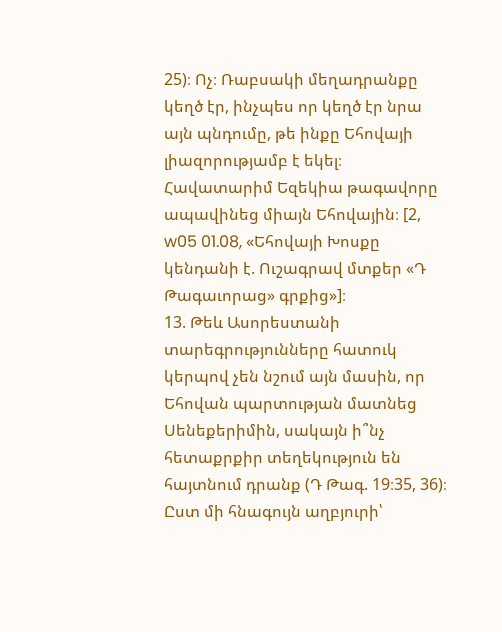25)։ Ոչ։ Ռաբսակի մեղադրանքը կեղծ էր, ինչպես որ կեղծ էր նրա այն պնդումը, թե ինքը Եհովայի լիազորությամբ է եկել։ Հավատարիմ Եզեկիա թագավորը ապավինեց միայն Եհովային։ [2, w05 01.08, «Եհովայի Խոսքը կենդանի է. Ուշագրավ մտքեր «Դ Թագաւորաց» գրքից»]։
13. Թեև Ասորեստանի տարեգրությունները հատուկ կերպով չեն նշում այն մասին, որ Եհովան պարտության մատնեց Սենեքերիմին, սակայն ի՞նչ հետաքրքիր տեղեկություն են հայտնում դրանք (Դ Թագ. 19։35, 36)։ Ըստ մի հնագույն աղբյուրի՝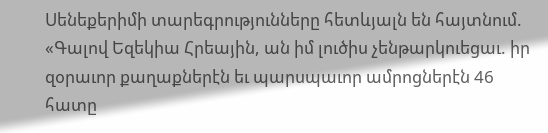Սենեքերիմի տարեգրությունները հետևյալն են հայտնում. «Գալով Եզեկիա Հրեային, ան իմ լուծիս չենթարկուեցաւ. իր զօրաւոր քաղաքներէն եւ պարսպաւոր ամրոցներէն 46 հատը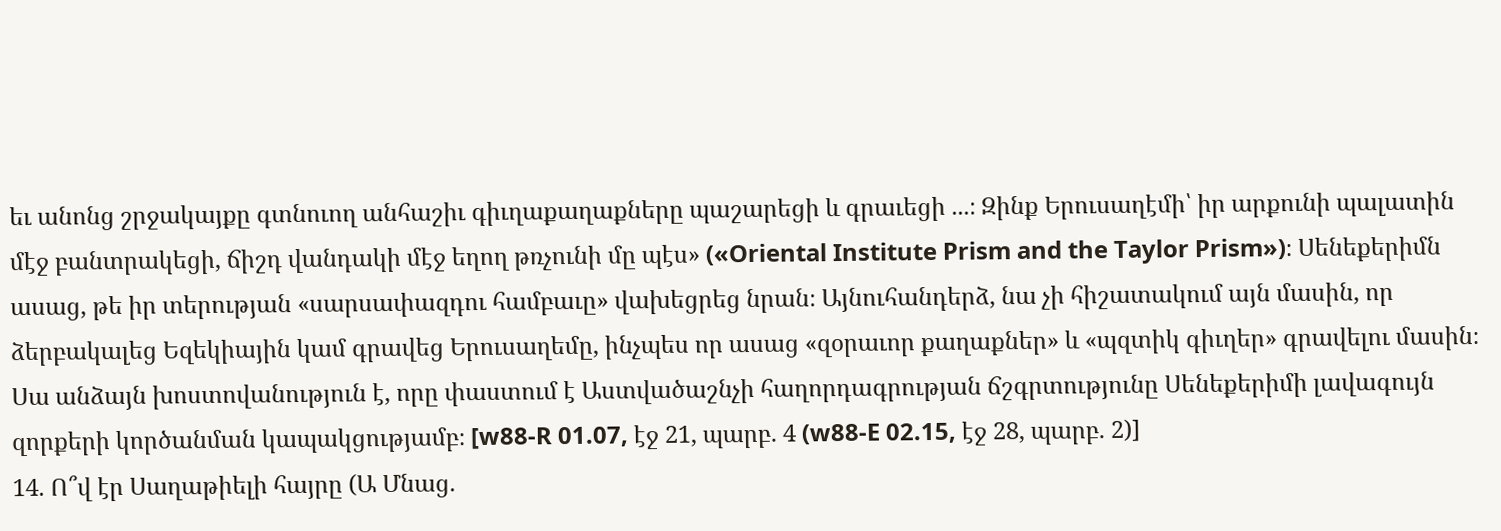եւ անոնց շրջակայքը գտնուող անհաշիւ գիւղաքաղաքները պաշարեցի և գրաւեցի ...։ Զինք Երուսաղէմի՝ իր արքունի պալատին մէջ բանտրակեցի, ճիշդ վանդակի մէջ եղող թռչունի մը պէս» («Oriental Institute Prism and the Taylor Prism»)։ Սենեքերիմն ասաց, թե իր տերության «սարսափազդու համբաւը» վախեցրեց նրան։ Այնուհանդերձ, նա չի հիշատակում այն մասին, որ ձերբակալեց Եզեկիային կամ գրավեց Երուսաղեմը, ինչպես որ ասաց «զօրաւոր քաղաքներ» և «պզտիկ գիւղեր» գրավելու մասին։ Սա անձայն խոստովանություն է, որը փաստում է Աստվածաշնչի հաղորդագրության ճշգրտությունը Սենեքերիմի լավագույն զորքերի կործանման կապակցությամբ։ [w88-R 01.07, էջ 21, պարբ. 4 (w88-E 02.15, էջ 28, պարբ. 2)]
14. Ո՞վ էր Սաղաթիելի հայրը (Ա Մնաց.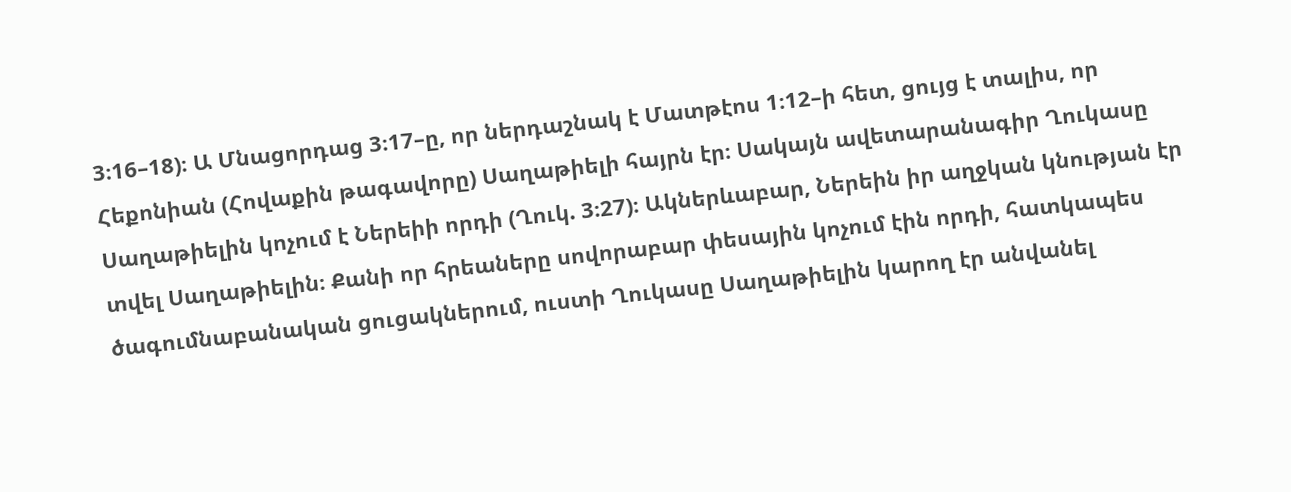3։16–18)։ Ա Մնացորդաց 3։17–ը, որ ներդաշնակ է Մատթէոս 1։12–ի հետ, ցույց է տալիս, որ Հեքոնիան (Հովաքին թագավորը) Սաղաթիելի հայրն էր։ Սակայն ավետարանագիր Ղուկասը Սաղաթիելին կոչում է Ներեիի որդի (Ղուկ. 3։27)։ Ակներևաբար, Ներեին իր աղջկան կնության էր տվել Սաղաթիելին։ Քանի որ հրեաները սովորաբար փեսային կոչում էին որդի, հատկապես ծագումնաբանական ցուցակներում, ուստի Ղուկասը Սաղաթիելին կարող էր անվանել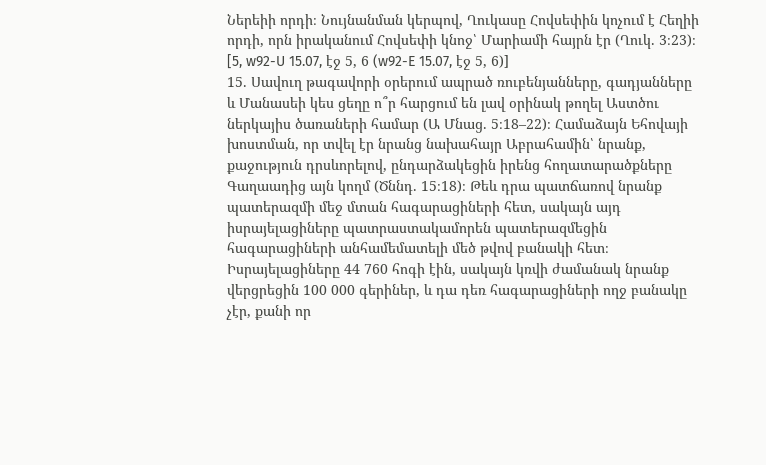Ներեիի որդի։ Նույնանման կերպով, Ղուկասը Հովսեփին կոչում է Հեղիի որդի, որն իրականում Հովսեփի կնոջ՝ Մարիամի հայրն էր (Ղուկ. 3։23)։ [5, w92-U 15.07, էջ 5, 6 (w92-E 15.07, էջ 5, 6)]
15. Սավուղ թագավորի օրերում ապրած ռուբենյանները, գադյանները և Մանասեի կես ցեղը ո՞ր հարցում են լավ օրինակ թողել Աստծու ներկայիս ծառաների համար (Ա Մնաց. 5։18–22)։ Համաձայն Եհովայի խոստման, որ տվել էր նրանց նախահայր Աբրահամին՝ նրանք, քաջություն դրսևորելով, ընդարձակեցին իրենց հողատարածքները Գաղաադից այն կողմ (Ծննդ. 15։18)։ Թեև դրա պատճառով նրանք պատերազմի մեջ մտան հագարացիների հետ, սակայն այդ իսրայելացիները պատրաստակամորեն պատերազմեցին հագարացիների անհամեմատելի մեծ թվով բանակի հետ։ Իսրայելացիները 44 760 հոգի էին, սակայն կռվի ժամանակ նրանք վերցրեցին 100 000 գերիներ, և դա դեռ հագարացիների ողջ բանակը չէր, քանի որ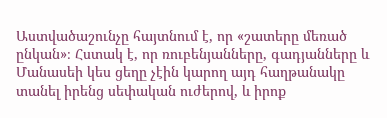Աստվածաշունչը հայտնում է, որ «շատերը մեռած ընկան»։ Հստակ է, որ ռուբենյանները, գադյանները և Մանասեի կես ցեղը չէին կարող այդ հաղթանակը տանել իրենց սեփական ուժերով, և իրոք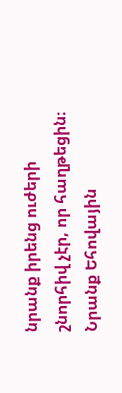նրանք իրենց ուժերի շնորհիվ չէր, որ հաղթեցին։ Նրանք Եհովային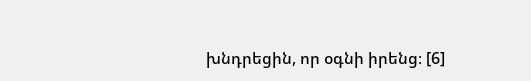խնդրեցին, որ օգնի իրենց։ [6]